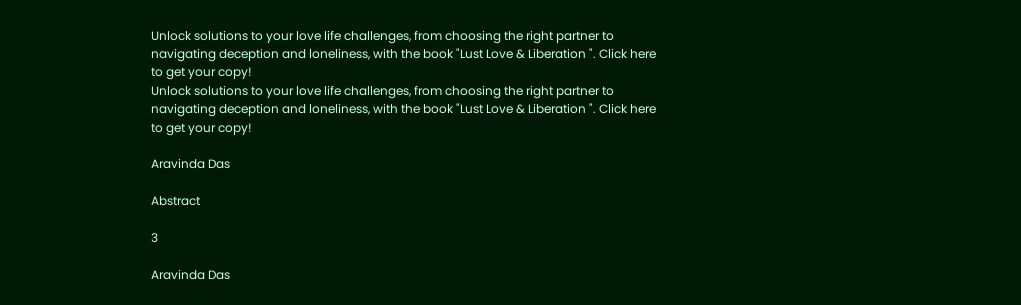Unlock solutions to your love life challenges, from choosing the right partner to navigating deception and loneliness, with the book "Lust Love & Liberation ". Click here to get your copy!
Unlock solutions to your love life challenges, from choosing the right partner to navigating deception and loneliness, with the book "Lust Love & Liberation ". Click here to get your copy!

Aravinda Das

Abstract

3

Aravinda Das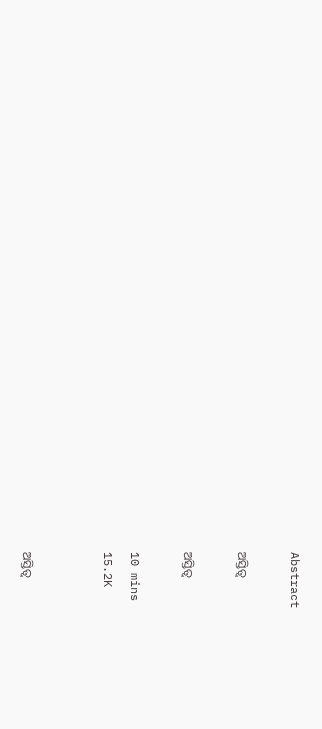Abstract

ଅସ୍ତିତ୍ୱ

ଅସ୍ତିତ୍ୱ

10 mins
15.2K


ଅସ୍ତିତ୍ୱ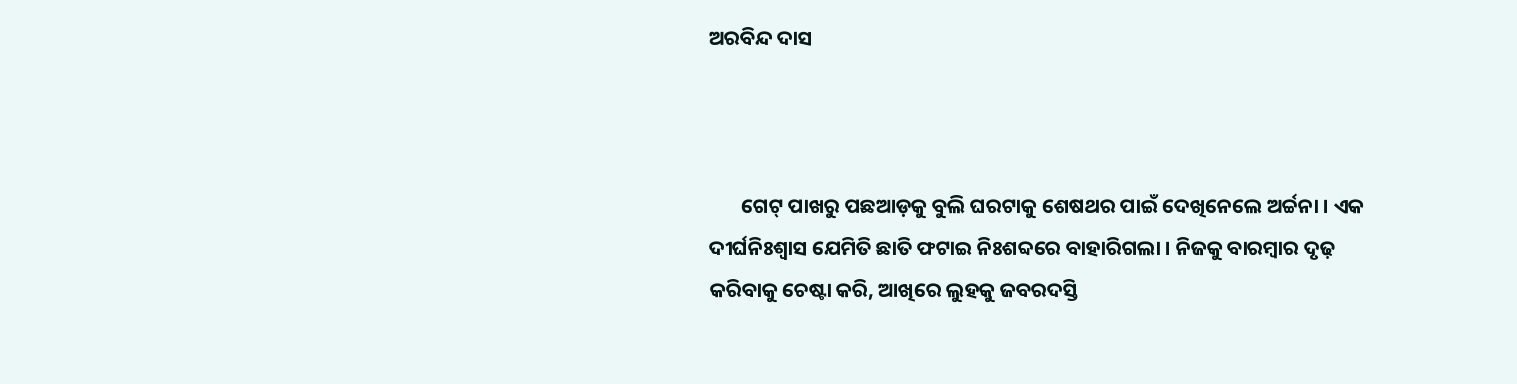ଅରବିନ୍ଦ ଦାସ



       ଗେଟ୍ ପାଖରୁ ପଛଆଡ଼କୁ ବୁଲି ଘରଟାକୁ ଶେଷଥର ପାଇଁ ଦେଖିନେଲେ ଅର୍ଚ୍ଚନା । ଏକ ଦୀର୍ଘନିଃଶ୍ୱାସ ଯେମିତି ଛାତି ଫଟାଇ ନିଃଶବ୍ଦରେ ବାହାରିଗଲା । ନିଜକୁ ବାରମ୍ବାର ଦୃଢ଼ କରିବାକୁ ଚେଷ୍ଟା କରି, ଆଖିରେ ଲୁହକୁ ଜବରଦସ୍ତି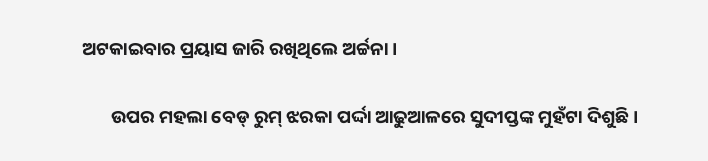ଅଟକାଇବାର ପ୍ରୟାସ ଜାରି ରଖିଥିଲେ ଅର୍ଚ୍ଚନା ।

       ଉପର ମହଲା ବେଡ୍ ରୁମ୍ ଝରକା ପର୍ଦ୍ଦା ଆଢୁଆଳରେ ସୁଦୀପ୍ତଙ୍କ ମୁହଁଟା ଦିଶୁଛି ।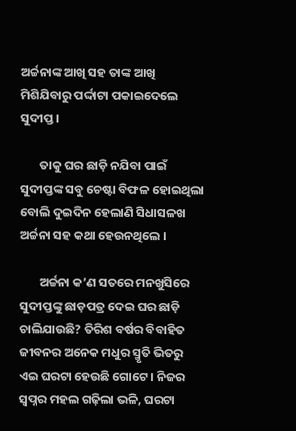ଅର୍ଚ୍ଚନାଙ୍କ ଆଖି ସହ ତାଙ୍କ ଆଖି ମିଶିଯିବାରୁ ପର୍ଦ୍ଦାଟା ପକାଇଦେଲେ ସୁଦୀପ୍ତ ।

       ତାକୁ ଘର ଛାଡ଼ି ନଯିବା ପାଇଁ ସୁଦୀପ୍ତଙ୍କ ସବୁ ଚେଷ୍ଟା ବିଫଳ ହୋଇଥିଲା ବୋଲି ଦୁଇଦିନ ହେଲାଣି ସିଧାସଳଖ ଅର୍ଚ୍ଚନା ସହ କଥା ହେଉନଥିଲେ ।

       ଅର୍ଚ୍ଚନା କ’ଣ ସତରେ ମନଖୁସିରେ ସୁଦୀପ୍ତଙ୍କୁ ଛାଡ଼ପତ୍ର ଦେଇ ଘର ଛାଡ଼ି ଚାଲିଯାଉଛି? ତିରିଶ ବର୍ଷର ବିବାହିତ ଜୀବନର ଅନେକ ମଧୁର ସ୍ମୃତି ଭିତରୁ ଏଇ ଘରଟା ହେଉଛି ଗୋଟେ । ନିଜର ସ୍ୱପ୍ନର ମହଲ ଗଢ଼ିଲା ଭଳି, ଘରଟା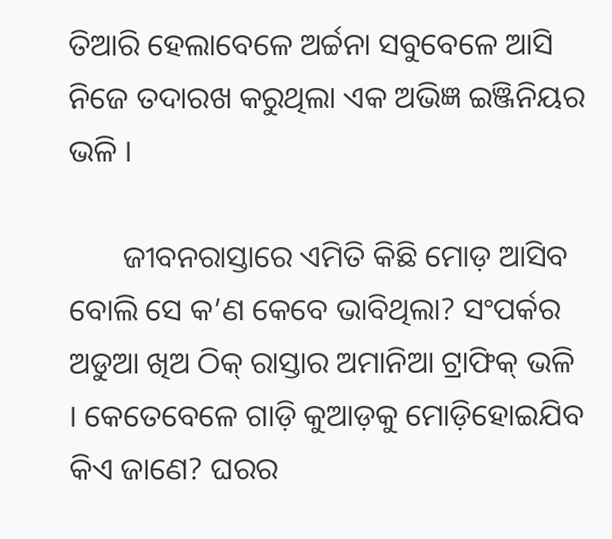ତିଆରି ହେଲାବେଳେ ଅର୍ଚ୍ଚନା ସବୁବେଳେ ଆସି ନିଜେ ତଦାରଖ କରୁଥିଲା ଏକ ଅଭିଜ୍ଞ ଇଞ୍ଜିନିୟର ଭଳି ।

       ଜୀବନରାସ୍ତାରେ ଏମିତି କିଛି ମୋଡ଼ ଆସିବ ବୋଲି ସେ କ’ଣ କେବେ ଭାବିଥିଲା? ସଂପର୍କର ଅଡୁଆ ଖିଅ ଠିକ୍ ରାସ୍ତାର ଅମାନିଆ ଟ୍ରାଫିକ୍ ଭଳି । କେତେବେଳେ ଗାଡ଼ି କୁଆଡ଼କୁ ମୋଡ଼ିହୋଇଯିବ କିଏ ଜାଣେ? ଘରର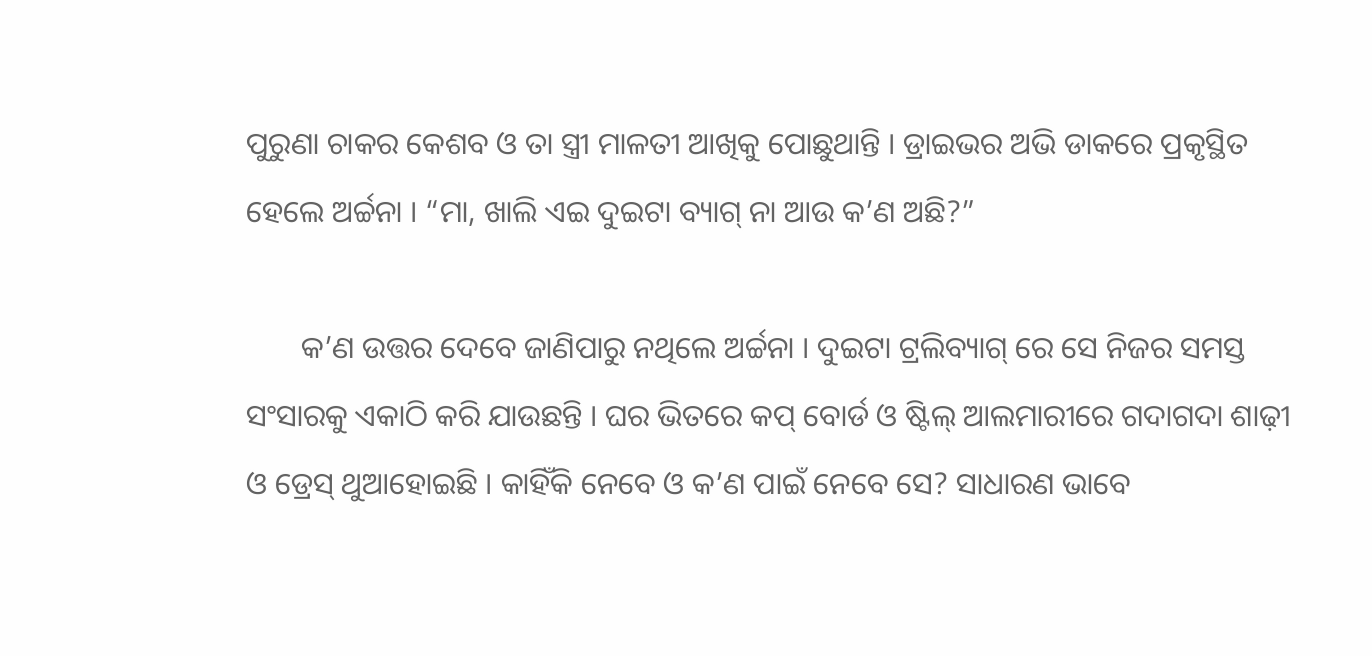ପୁରୁଣା ଚାକର କେଶବ ଓ ତା ସ୍ତ୍ରୀ ମାଳତୀ ଆଖିକୁ ପୋଛୁଥାନ୍ତି । ଡ୍ରାଇଭର ଅଭି ଡାକରେ ପ୍ରକୃସ୍ଥିତ ହେଲେ ଅର୍ଚ୍ଚନା । “ମା, ଖାଲି ଏଇ ଦୁଇଟା ବ୍ୟାଗ୍ ନା ଆଉ କ’ଣ ଅଛି?”

       କ’ଣ ଉତ୍ତର ଦେବେ ଜାଣିପାରୁ ନଥିଲେ ଅର୍ଚ୍ଚନା । ଦୁଇଟା ଟ୍ରଲିବ୍ୟାଗ୍ ରେ ସେ ନିଜର ସମସ୍ତ ସଂସାରକୁ ଏକାଠି କରି ଯାଉଛନ୍ତି । ଘର ଭିତରେ କପ୍ ବୋର୍ଡ ଓ ଷ୍ଟିଲ୍ ଆଲମାରୀରେ ଗଦାଗଦା ଶାଢ଼ୀ ଓ ଡ୍ରେସ୍ ଥୁଆହୋଇଛି । କାହିଁକି ନେବେ ଓ କ’ଣ ପାଇଁ ନେବେ ସେ? ସାଧାରଣ ଭାବେ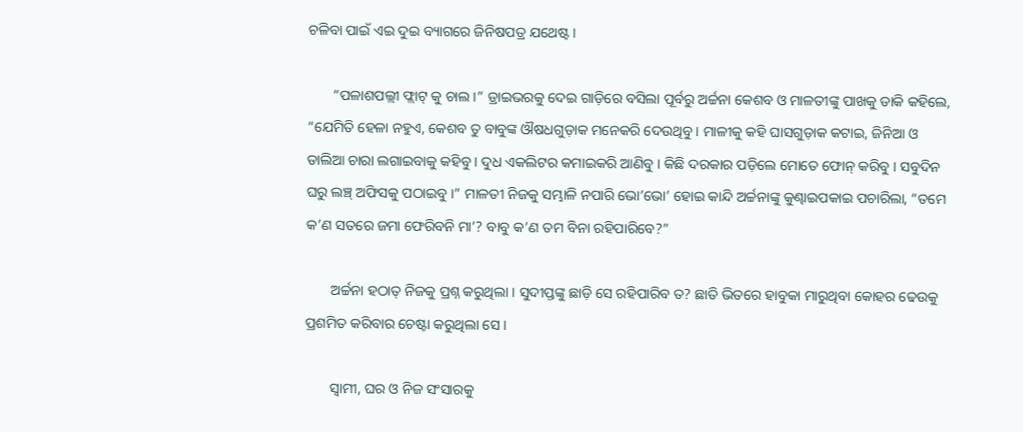ଚଳିବା ପାଇଁ ଏଇ ଦୁଇ ବ୍ୟାଗରେ ଜିନିଷପତ୍ର ଯଥେଷ୍ଟ ।

       “ପଳାଶପଲ୍ଲୀ ଫ୍ଲାଟ୍ କୁ ଚାଲ ।” ଡ୍ରାଇଭରକୁ ଦେଇ ଗାଡ଼ିରେ ବସିଲା ପୂର୍ବରୁ ଅର୍ଚ୍ଚନା କେଶବ ଓ ମାଳତୀଙ୍କୁ ପାଖକୁ ଡାକି କହିଲେ,  “ଯେମିତି ହେଳା ନହୁଏ, କେଶବ ତୁ ବାବୁଙ୍କ ଔଷଧଗୁଡ଼ାକ ମନେକରି ଦେଉଥିବୁ । ମାଳୀକୁ କହି ଘାସଗୁଡ଼ାକ କଟାଇ, ଜିନିଆ ଓ ଡାଲିଆ ଚାରା ଲଗାଇବାକୁ କହିବୁ । ଦୁଧ ଏକଲିଟର କମାଇକରି ଆଣିବୁ । କିଛି ଦରକାର ପଡ଼ିଲେ ମୋତେ ଫୋନ୍ କରିବୁ । ସବୁଦିନ ଘରୁ ଲଞ୍ଚ୍ ଅଫିସକୁ ପଠାଇବୁ ।” ମାଳତୀ ନିଜକୁ ସମ୍ଭାଳି ନପାରି ଭୋ’ଭୋ’ ହୋଇ କାନ୍ଦି ଅର୍ଚ୍ଚନାଙ୍କୁ କୁଣ୍ଢାଇପକାଇ ପଚାରିଲା, “ତମେ କ’ଣ ସତରେ ଜମା ଫେରିବନି ମା’? ବାବୁ କ’ଣ ତମ ବିନା ରହିପାରିବେ?”

       ଅର୍ଚ୍ଚନା ହଠାତ୍ ନିଜକୁ ପ୍ରଶ୍ନ କରୁଥିଲା । ସୁଦୀପ୍ତଙ୍କୁ ଛାଡ଼ି ସେ ରହିପାରିବ ତ? ଛାତି ଭିତରେ ହାବୁକା ମାରୁଥିବା କୋହର ଢେଉକୁ  ପ୍ରଶମିତ କରିବାର ଚେଷ୍ଟା କରୁଥିଲା ସେ ।

       ସ୍ୱାମୀ, ଘର ଓ ନିଜ ସଂସାରକୁ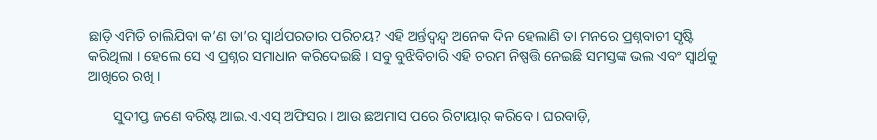ଛାଡ଼ି ଏମିତି ଚାଲିଯିବା କ’ଣ ତା’ର ସ୍ୱାର୍ଥପରତାର ପରିଚୟ? ଏହି ଅର୍ନ୍ତଦ୍ୱନ୍ଦ୍ୱ ଅନେକ ଦିନ ହେଲାଣି ତା ମନରେ ପ୍ରଶ୍ନବାଚୀ ସୃଷ୍ଟି କରିଥିଲା । ହେଲେ ସେ ଏ ପ୍ରଶ୍ନର ସମାଧାନ କରିଦେଇଛି । ସବୁ ବୁଝିବିଚାରି ଏହି ଚରମ ନିଷ୍ପତ୍ତି ନେଇଛି ସମସ୍ତଙ୍କ ଭଲ ଏବଂ ସ୍ୱାର୍ଥକୁ ଆଖିରେ ରଖି ।

       ସୁଦୀପ୍ତ ଜଣେ ବରିଷ୍ଟ ଆଇ.ଏ.ଏସ୍ ଅଫିସର । ଆଉ ଛଅମାସ ପରେ ରିଟାୟାର୍ କରିବେ । ଘରବାଡ଼ି,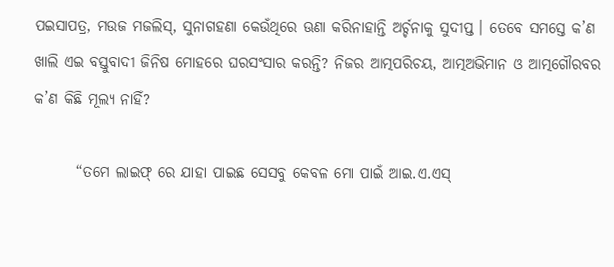ପଇସାପତ୍ର, ମଉଜ ମଜଲିସ୍, ସୁନାଗହଣା କେଉଁଥିରେ ଊଣା କରିନାହାନ୍ତି ଅର୍ଚ୍ଚନାକୁ ସୁଦୀପ୍ତ । ତେବେ ସମସ୍ତେ କ’ଣ ଖାଲି ଏଇ ବସ୍ତୁବାଦୀ ଜିନିଷ ମୋହରେ ଘରସଂସାର କରନ୍ତି? ନିଜର ଆତ୍ମପରିଚୟ, ଆତ୍ମଅଭିମାନ ଓ ଆତ୍ମଗୌରବର କ’ଣ କିଛି ମୂଲ୍ୟ ନାହିଁ?

       “ତମେ ଲାଇଫ୍ ରେ ଯାହା ପାଇଛ ସେସବୁ କେବଳ ମୋ ପାଇଁ ଆଇ.ଏ.ଏସ୍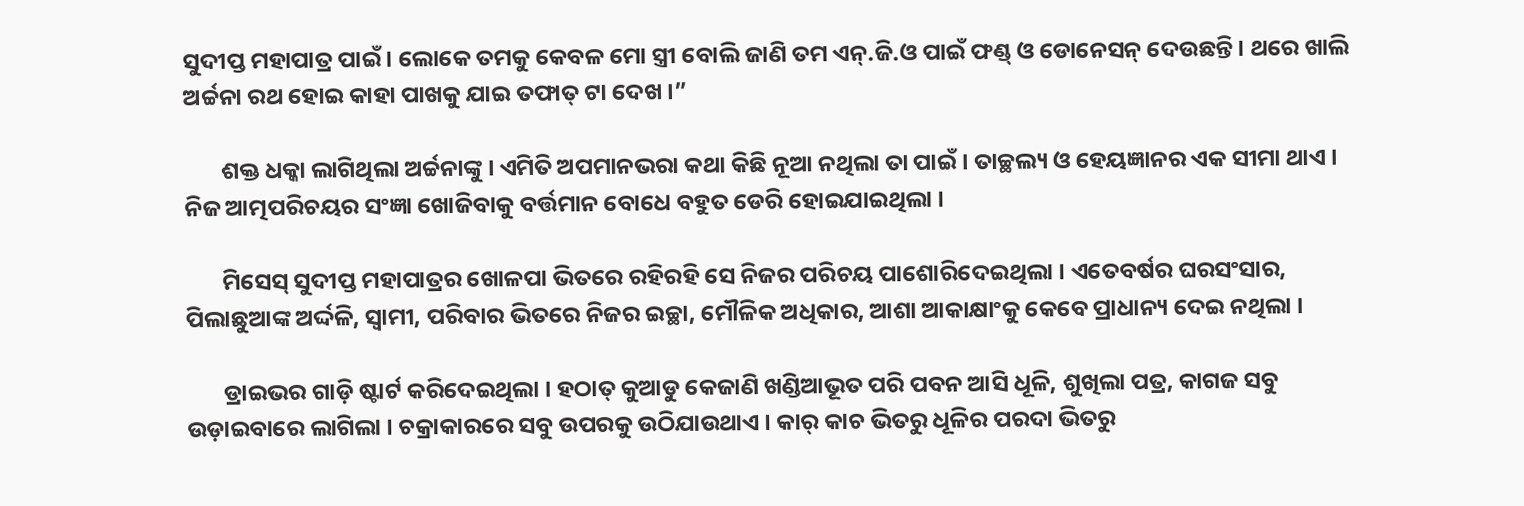ସୁଦୀପ୍ତ ମହାପାତ୍ର ପାଇଁ । ଲୋକେ ତମକୁ କେବଳ ମୋ ସ୍ତ୍ରୀ ବୋଲି ଜାଣି ତମ ଏନ୍.ଜି.ଓ ପାଇଁ ଫଣ୍ଡ୍ ଓ ଡୋନେସନ୍ ଦେଉଛନ୍ତି । ଥରେ ଖାଲି ଅର୍ଚ୍ଚନା ରଥ ହୋଇ କାହା ପାଖକୁ ଯାଇ ତଫାତ୍ ଟା ଦେଖ ।”

       ଶକ୍ତ ଧକ୍କା ଲାଗିଥିଲା ଅର୍ଚ୍ଚନାଙ୍କୁ । ଏମିତି ଅପମାନଭରା କଥା କିଛି ନୂଆ ନଥିଲା ତା ପାଇଁ । ତାଚ୍ଛଲ୍ୟ ଓ ହେୟଜ୍ଞାନର ଏକ ସୀମା ଥାଏ । ନିଜ ଆତ୍ମପରିଚୟର ସଂଜ୍ଞା ଖୋଜିବାକୁ ବର୍ତ୍ତମାନ ବୋଧେ ବହୁତ ଡେରି ହୋଇଯାଇଥିଲା ।

       ମିସେସ୍ ସୁଦୀପ୍ତ ମହାପାତ୍ରର ଖୋଳପା ଭିତରେ ରହିରହି ସେ ନିଜର ପରିଚୟ ପାଶୋରିଦେଇଥିଲା । ଏତେବର୍ଷର ଘରସଂସାର, ପିଲାଛୁଆଙ୍କ ଅର୍ଦ୍ଦଳି, ସ୍ୱାମୀ, ପରିବାର ଭିତରେ ନିଜର ଇଚ୍ଛା, ମୌଳିକ ଅଧିକାର, ଆଶା ଆକାକ୍ଷାଂକୁ କେବେ ପ୍ରାଧାନ୍ୟ ଦେଇ ନଥିଲା ।

       ଡ୍ରାଇଭର ଗାଡ଼ି ଷ୍ଟାର୍ଟ କରିଦେଇଥିଲା । ହଠାତ୍ କୁଆଡୁ କେଜାଣି ଖଣ୍ଡିଆଭୂତ ପରି ପବନ ଆସି ଧୂଳି, ଶୁଖିଲା ପତ୍ର, କାଗଜ ସବୁ ଉଡ଼ାଇବାରେ ଲାଗିଲା । ଚକ୍ରାକାରରେ ସବୁ ଉପରକୁ ଉଠିଯାଉଥାଏ । କାର୍ କାଚ ଭିତରୁ ଧୂଳିର ପରଦା ଭିତରୁ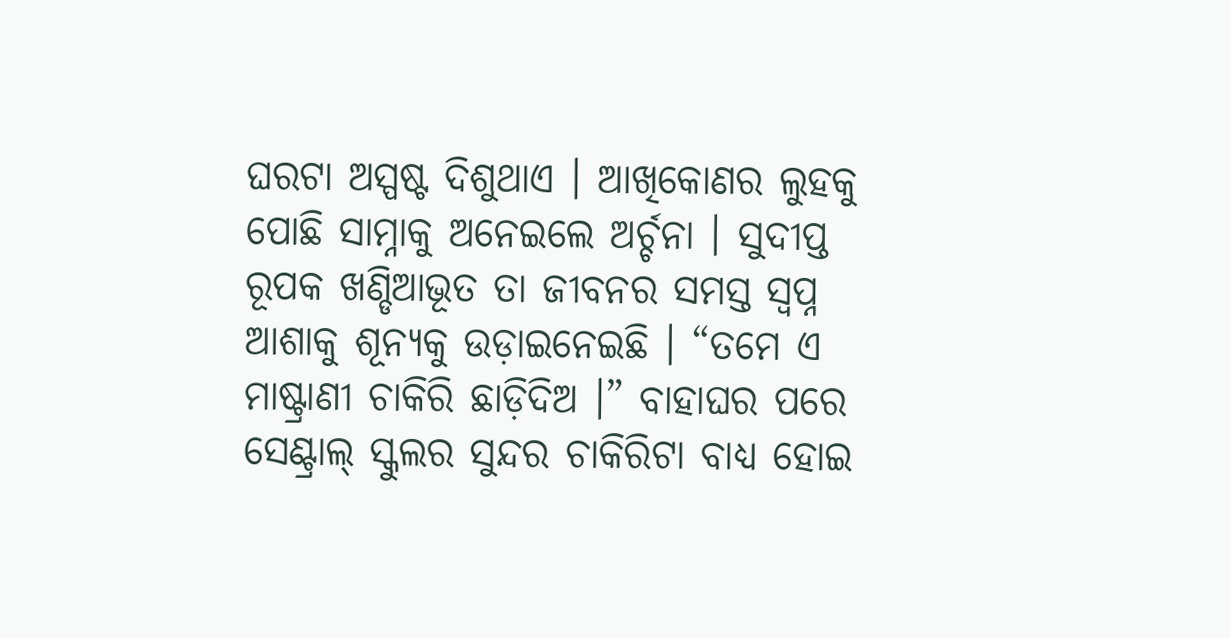ଘରଟା ଅସ୍ପଷ୍ଟ ଦିଶୁଥାଏ । ଆଖିକୋଣର ଲୁହକୁ ପୋଛି ସାମ୍ନାକୁ ଅନେଇଲେ ଅର୍ଚ୍ଚନା । ସୁଦୀପ୍ତ ରୂପକ ଖଣ୍ଡିଆଭୂତ ତା ଜୀବନର ସମସ୍ତ ସ୍ୱପ୍ନ ଆଶାକୁ ଶୂନ୍ୟକୁ ଉଡ଼ାଇନେଇଛି । “ତମେ ଏ ମାଷ୍ଟ୍ରାଣୀ ଚାକିରି ଛାଡ଼ିଦିଅ ।” ବାହାଘର ପରେ ସେଣ୍ଟ୍ରାଲ୍ ସ୍କୁଲର ସୁନ୍ଦର ଚାକିରିଟା ବାଧ୍ୟ ହୋଇ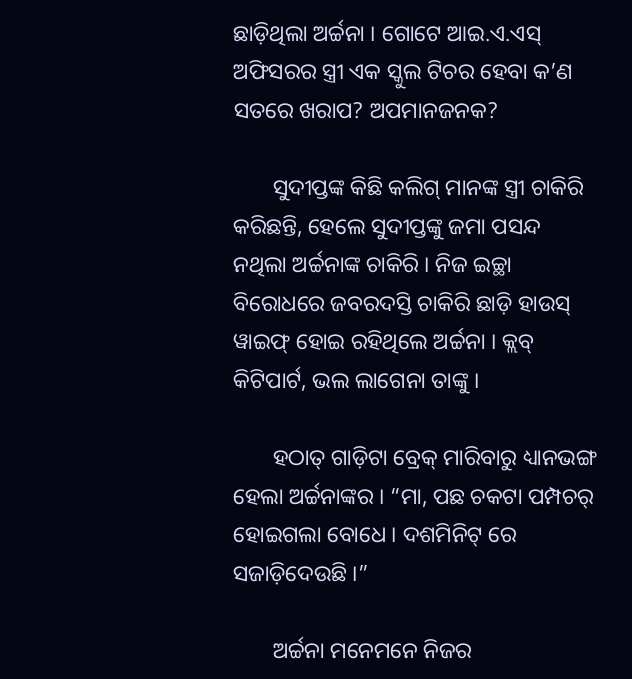ଛାଡ଼ିଥିଲା ଅର୍ଚ୍ଚନା । ଗୋଟେ ଆଇ.ଏ.ଏସ୍ ଅଫିସରର ସ୍ତ୍ରୀ ଏକ ସ୍କୁଲ ଟିଚର ହେବା କ’ଣ ସତରେ ଖରାପ? ଅପମାନଜନକ?

       ସୁଦୀପ୍ତଙ୍କ କିଛି କଲିଗ୍ ମାନଙ୍କ ସ୍ତ୍ରୀ ଚାକିରି କରିଛନ୍ତି, ହେଲେ ସୁଦୀପ୍ତଙ୍କୁ ଜମା ପସନ୍ଦ ନଥିଲା ଅର୍ଚ୍ଚନାଙ୍କ ଚାକିରି । ନିଜ ଇଚ୍ଛା ବିରୋଧରେ ଜବରଦସ୍ତି ଚାକିରି ଛାଡ଼ି ହାଉସ୍ ୱାଇଫ୍ ହୋଇ ରହିଥିଲେ ଅର୍ଚ୍ଚନା । କ୍ଲବ୍ କିଟିପାର୍ଟ, ଭଲ ଲାଗେନା ତାଙ୍କୁ ।

       ହଠାତ୍ ଗାଡ଼ିଟା ବ୍ରେକ୍ ମାରିବାରୁ ଧ୍ୟାନଭଙ୍ଗ ହେଲା ଅର୍ଚ୍ଚନାଙ୍କର । “ମା, ପଛ ଚକଟା ପମ୍ପଚର୍ ହୋଇଗଲା ବୋଧେ । ଦଶମିନିଟ୍ ରେ ସଜାଡ଼ିଦେଉଛି ।”

       ଅର୍ଚ୍ଚନା ମନେମନେ ନିଜର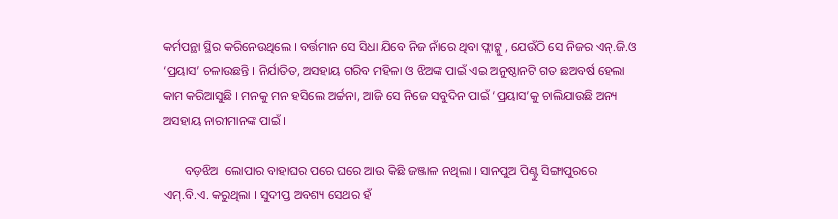କର୍ମପନ୍ଥା ସ୍ଥିର କରିନେଉଥିଲେ । ବର୍ତ୍ତମାନ ସେ ସିଧା ଯିବେ ନିଜ ନାଁରେ ଥିବା ଫ୍ଲାଟ୍କୁ , ଯେଉଁଠି ସେ ନିଜର ଏନ୍.ଜି.ଓ ‘ପ୍ରୟାସ’ ଚଳାଉଛନ୍ତି । ନିର୍ଯାତିତ, ଅସହାୟ ଗରିବ ମହିଳା ଓ ଝିଅଙ୍କ ପାଇଁ ଏଇ ଅନୁଷ୍ଠାନଟି ଗତ ଛଅବର୍ଷ ହେଲା କାମ କରିଆସୁଛି । ମନକୁ ମନ ହସିଲେ ଅର୍ଚ୍ଚନା, ଆଜି ସେ ନିଜେ ସବୁଦିନ ପାଇଁ ‘ପ୍ରୟାସ’କୁ ଚାଲିଯାଉଛି ଅନ୍ୟ ଅସହାୟ ନାରୀମାନଙ୍କ ପାଇଁ ।

       ବଡ଼ଝିଅ  ଲୋପାର ବାହାଘର ପରେ ଘରେ ଆଉ କିଛି ଜଞ୍ଜାଳ ନଥିଲା । ସାନପୁଅ ପିଣ୍ଟୁ ସିଙ୍ଗାପୁରରେ ଏମ୍.ବି.ଏ. କରୁଥିଲା । ସୁଦୀପ୍ତ ଅବଶ୍ୟ ସେଥର ହଁ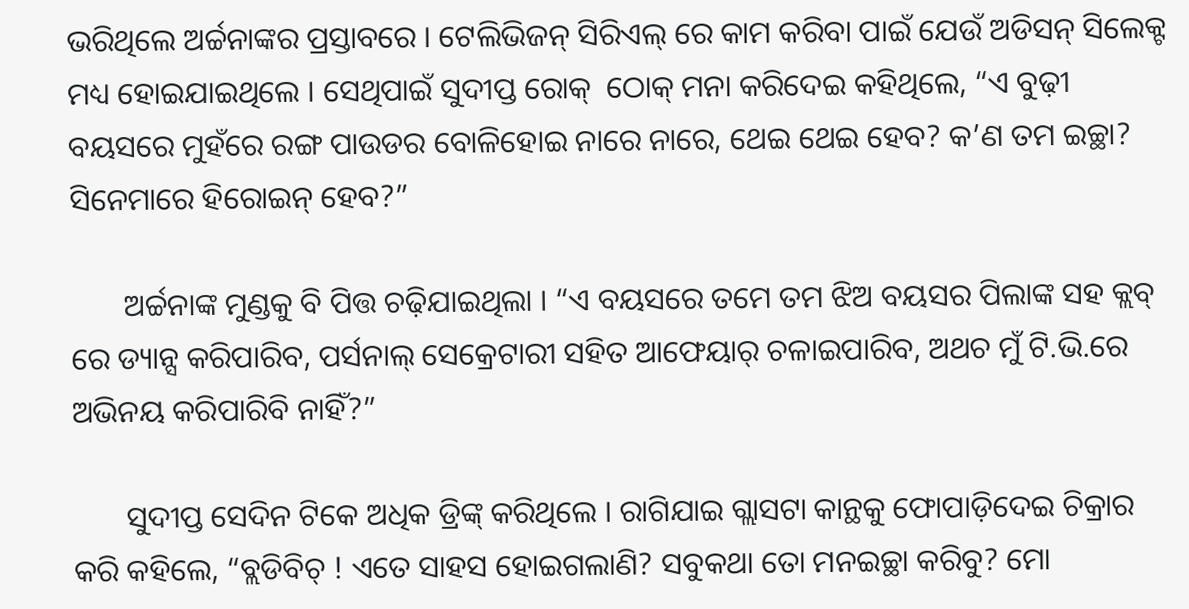ଭରିଥିଲେ ଅର୍ଚ୍ଚନାଙ୍କର ପ୍ରସ୍ତାବରେ । ଟେଲିଭିଜନ୍ ସିରିଏଲ୍ ରେ କାମ କରିବା ପାଇଁ ଯେଉଁ ଅଡିସନ୍ ସିଲେକ୍ଟ ମଧ୍ୟ ହୋଇଯାଇଥିଲେ । ସେଥିପାଇଁ ସୁଦୀପ୍ତ ରୋକ୍  ଠୋକ୍ ମନା କରିଦେଇ କହିଥିଲେ, “ଏ ବୁଢ଼ୀ ବୟସରେ ମୁହଁରେ ରଙ୍ଗ ପାଉଡର ବୋଳିହୋଇ ନାରେ ନାରେ, ଥେଇ ଥେଇ ହେବ? କ’ଣ ତମ ଇଚ୍ଛା? ସିନେମାରେ ହିରୋଇନ୍ ହେବ?”

       ଅର୍ଚ୍ଚନାଙ୍କ ମୁଣ୍ଡକୁ ବି ପିତ୍ତ ଚଢ଼ିଯାଇଥିଲା । “ଏ ବୟସରେ ତମେ ତମ ଝିଅ ବୟସର ପିଲାଙ୍କ ସହ କ୍ଲବ୍ ରେ ଡ୍ୟାନ୍ସ କରିପାରିବ, ପର୍ସନାଲ୍ ସେକ୍ରେଟାରୀ ସହିତ ଆଫେୟାର୍ ଚଳାଇପାରିବ, ଅଥଚ ମୁଁ ଟି.ଭି.ରେ ଅଭିନୟ କରିପାରିବି ନାହିଁ?”

       ସୁଦୀପ୍ତ ସେଦିନ ଟିକେ ଅଧିକ ଡ୍ରିଙ୍କ୍ କରିଥିଲେ । ରାଗିଯାଇ ଗ୍ଲାସଟା କାନ୍ଥକୁ ଫୋପାଡ଼ିଦେଇ ଚିକ୍ରାର କରି କହିଲେ, “ବ୍ଲଡିବିଚ୍ ! ଏତେ ସାହସ ହୋଇଗଲାଣି? ସବୁକଥା ତୋ ମନଇଚ୍ଛା କରିବୁ? ମୋ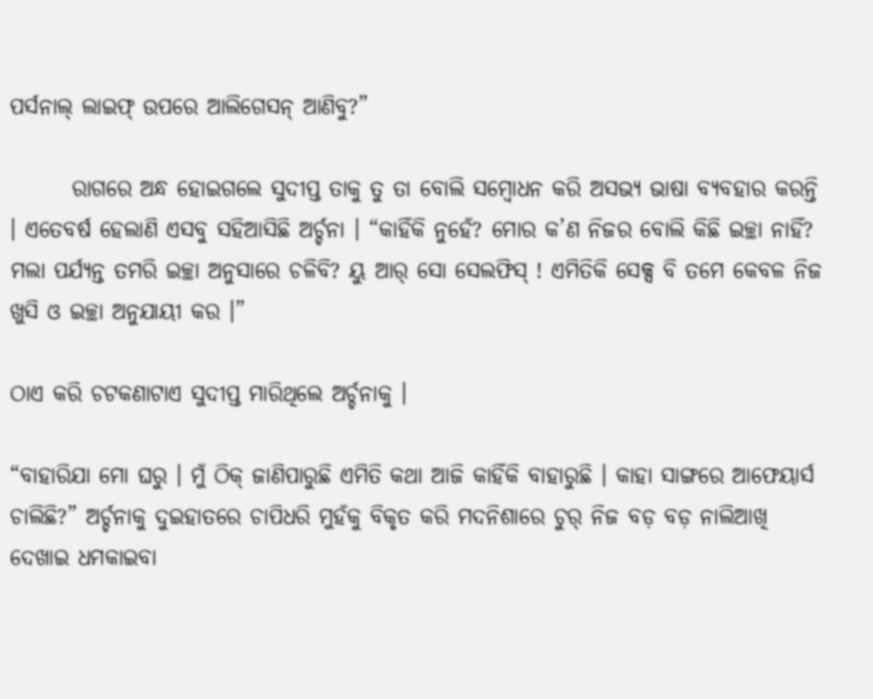ପର୍ସନାଲ୍ ଲାଇଫ୍ ଉପରେ ଆଲିଗେସନ୍ ଆଣିବୁ?”

       ରାଗରେ ଅନ୍ଧ ହୋଇଗଲେ ସୁଦୀପ୍ତ ତାକୁ ତୁ ତା ବୋଲି ସମ୍ବୋଧନ କରି ଅସଭ୍ୟ ଭାଷା ବ୍ୟବହାର କରନ୍ତି । ଏତେବର୍ଷ ହେଲାଣି ଏସବୁ ସହିଆସିଛି ଅର୍ଚ୍ଚନା । “କାହିଁକି ନୁହେଁ? ମୋର କ’ଣ ନିଜର ବୋଲି କିଛି ଇଚ୍ଛା ନାହିଁ? ମଲା ପର୍ଯ୍ୟନ୍ତ ତମରି ଇଚ୍ଛା ଅନୁସାରେ ଚଳିବି? ୟୁ ଆର୍ ସୋ ସେଲଫିସ୍ ! ଏମିତିକି ସେକ୍ସ ବି ତମେ କେବଳ ନିଜ ଖୁସି ଓ ଇଚ୍ଛା ଅନୁଯାୟୀ କର ।”

ଠାଏ କରି ଚଟକଣାଟାଏ ସୁଦୀପ୍ତ ମାରିଥିଲେ ଅର୍ଚ୍ଚନାକୁ ।

“ବାହାରିଯା ମୋ ଘରୁ । ମୁଁ ଠିକ୍ ଜାଣିପାରୁଛି ଏମିତି କଥା ଆଜି କାହିଁକି ବାହାରୁଛି । କାହା ସାଙ୍ଗରେ ଆଫେୟାର୍ସ ଚାଲିଛି?” ଅର୍ଚ୍ଚନାକୁ ଦୁଇହାତରେ ଚାପିଧରି ମୁହଁକୁ ବିକୃତ କରି ମଦନିଶାରେ ଚୁର୍ ନିଜ ବଡ଼ ବଡ଼ ନାଲିଆଖି ଦେଖାଇ ଧମକାଇବା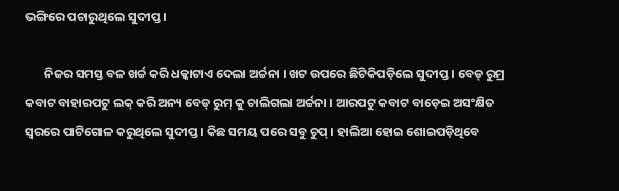ଭଙ୍ଗିରେ ପଚାରୁଥିଲେ ସୁଦୀପ୍ତ ।

       ନିଜର ସମସ୍ତ ବଳ ଖର୍ଚ୍ଚ କରି ଧକ୍କାଟାଏ ଦେଲା ଅର୍ଚ୍ଚନା । ଖଟ ଉପରେ ଛିଟିକିପଡ଼ିଲେ ସୁଦୀପ୍ତ । ବେଡ୍ ରୁମ୍ର କବାଟ ବାହାରପଟୁ ଲକ୍ କରି ଅନ୍ୟ ବେଡ୍ ରୁମ୍ କୁ ଚାଲିଗଲା ଅର୍ଚ୍ଚନା । ଆରପଟୁ କବାଟ ବାଡ଼େଇ ଅସଂକ୍ଷିତ ସ୍ୱରରେ ପାଟିଗୋଳ କରୁଥିଲେ ସୁଦୀପ୍ତ । କିଛ ସମୟ ପରେ ସବୁ ଚୁପ୍ । ହାଲିଆ ହୋଇ ଶୋଇପଡ଼ିଥିବେ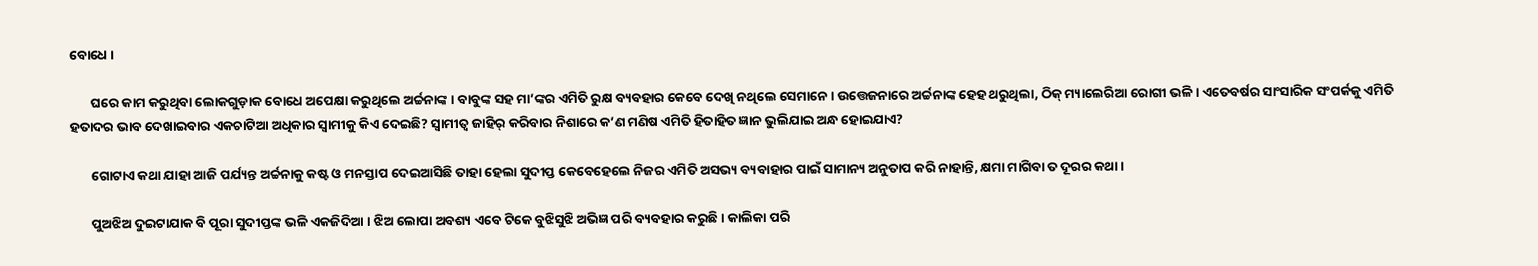ବୋଧେ ।

       ଘରେ କାମ କରୁଥିବା ଲୋକଗୁଡ଼ାକ ବୋଧେ ଅପେକ୍ଷା କରୁଥିଲେ ଅର୍ଚ୍ଚନାଙ୍କ । ବାବୁଙ୍କ ସହ ମା’ଙ୍କର ଏମିତି ରୁକ୍ଷ ବ୍ୟବହାର କେବେ ଦେଖି ନଥିଲେ ସେମାନେ । ଉତ୍ତେଜନାରେ ଅର୍ଚ୍ଚନାଙ୍କ ହେହ ଥରୁଥିଲା, ଠିକ୍ ମ୍ୟାଲେରିଆ ରୋଗୀ ଭଳି । ଏତେବର୍ଷର ସାଂସାରିକ ସଂପର୍କକୁ ଏମିତି ହତାଦର ଭାବ ଦେଖାଇବାର ଏକଚାଟିଆ ଅଧିକାର ସ୍ୱାମୀକୁ କିଏ ଦେଇଛି? ସ୍ୱାମୀତ୍ୱ ଜାହିର୍ କରିବାର ନିଶାରେ କ’ଣ ମଣିଷ ଏମିତି ହିତାହିତ ଜ୍ଞାନ ଭୁଲିଯାଇ ଅନ୍ଧ ହୋଇଯାଏ?

       ଗୋଟାଏ କଥା ଯାହା ଆଜି ପର୍ଯ୍ୟନ୍ତ ଅର୍ଚ୍ଚନାକୁ କଷ୍ଟ ଓ ମନସ୍ତାପ ଦେଇଆସିଛି ତାହା ହେଲା ସୁଦୀପ୍ତ କେବେହେଲେ ନିଜର ଏମିତି ଅସଭ୍ୟ ବ୍ୟବାହାର ପାଇଁ ସାମାନ୍ୟ ଅନୁତାପ କରି ନାହାନ୍ତି, କ୍ଷମା ମାଗିବା ତ ଦୂରର କଥା ।

       ପୁଅଝିଅ ଦୁଇଟାଯାକ ବି ପୂରା ସୁଦୀପ୍ତଙ୍କ ଭଳି ଏକଜିଦିଆ । ଝିଅ ଲୋପା ଅବଶ୍ୟ ଏବେ ଟିକେ ବୁଝିସୁଝି ଅଭିଜ୍ଞ ପରି ବ୍ୟବହାର କରୁଛି । କାଲିକା ପରି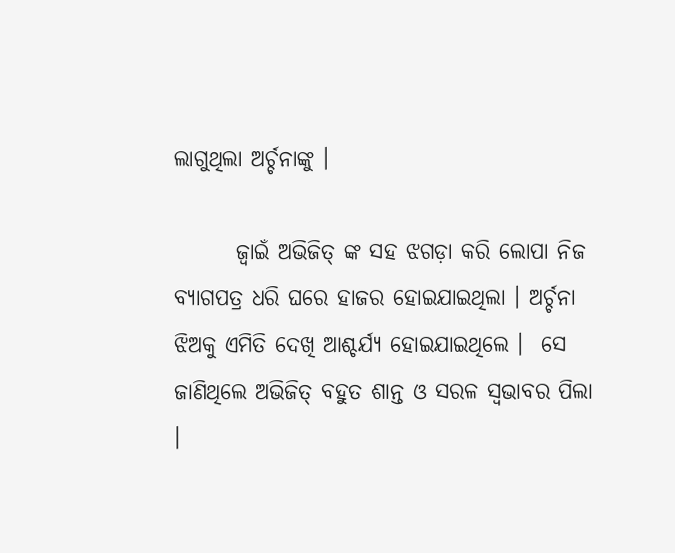ଲାଗୁଥିଲା ଅର୍ଚ୍ଚନାଙ୍କୁ ।

       ଜ୍ୱାଇଁ ଅଭିଜିତ୍ ଙ୍କ ସହ ଝଗଡ଼ା କରି ଲୋପା ନିଜ ବ୍ୟାଗପତ୍ର ଧରି ଘରେ ହାଜର ହୋଇଯାଇଥିଲା । ଅର୍ଚ୍ଚନା ଝିଅକୁ ଏମିତି ଦେଖି ଆଶ୍ଚର୍ଯ୍ୟ ହୋଇଯାଇଥିଲେ ।  ସେ ଜାଣିଥିଲେ ଅଭିଜିତ୍ ବହୁତ ଶାନ୍ତ ଓ ସରଳ ସ୍ୱଭାବର ପିଲା ।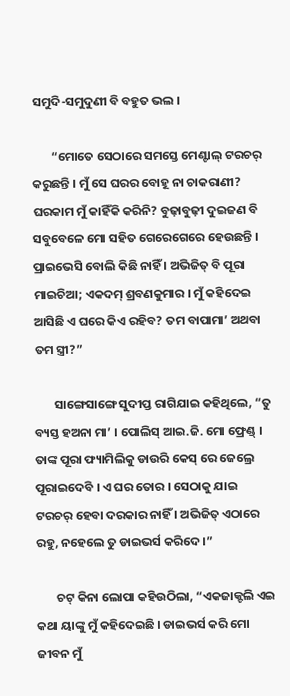ସମୁଦି-ସମୁଦୁଣୀ ବି ବହୁତ ଭଲ ।

       “ମୋତେ ସେଠାରେ ସମସ୍ତେ ମେଣ୍ଟାଲ୍ ଟରଚର୍ କରୁଛନ୍ତି । ମୁଁ ସେ ଘରର ବୋହୂ ନା ଚାକରାଣୀ? ଘରକାମ ମୁଁ କାହିଁକି କରିନି? ବୁଢ଼ାବୁଢ଼ୀ ଦୁଇଜଣ ବି ସବୁବେଳେ ମୋ ସହିତ ଗେରେଗେରେ ହେଉଛନ୍ତି । ପ୍ରାଇଭେସି ବୋଲି କିଛି ନାହିଁ । ଅଭିଜିତ୍ ବି ପୂରା ମାଇଚିଆ; ଏକଦମ୍ ଶ୍ରବଣକୁମାର । ମୁଁ କହିଦେଇ ଆସିଛି ଏ ଘରେ କିଏ ରହିବ? ତମ ବାପାମା’ ଅଥବା ତମ ସ୍ତ୍ରୀ?”

       ସାଙ୍ଗେସାଙ୍ଗେ ସୁଦୀପ୍ତ ରାଗିଯାଇ କହିଥିଲେ, “ତୁ ବ୍ୟସ୍ତ ହଅନା ମା’ । ପୋଲିସ୍ ଆଇ.ଜି. ମୋ ଫ୍ରେଣ୍ଡ୍ । ତାଙ୍କ ପୂରା ଫ୍ୟାମିଲିକୁ ଡାଉରି କେସ୍ ରେ ଜେଲ୍ରେ ପୂରାଇଦେବି । ଏ ଘର ତୋର । ସେଠାକୁ ଯାଇ ଟରଚର୍ ହେବା ଦରକାର ନାହିଁ । ଅଭିଜିତ୍ ଏଠାରେ ରହୁ, ନହେଲେ ତୁ ଡାଇଭର୍ସ କରିଦେ ।”

       ଚଟ୍ କିନା ଲୋପା କହିଉଠିଲା, “ଏକଜାକ୍ଟଲି ଏଇ କଥା ୟାଙ୍କୁ ମୁଁ କହିଦେଇଛି । ଡାଇଭର୍ସ କରି ମୋ ଜୀବନ ମୁଁ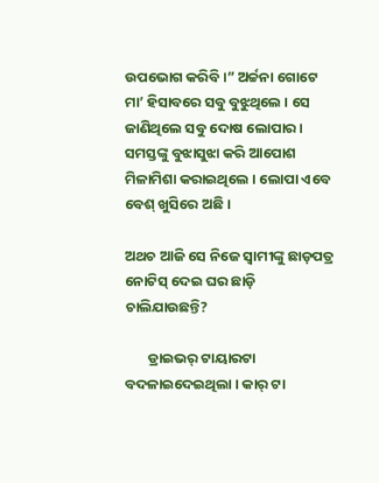ଉପଭୋଗ କରିବି ।” ଅର୍ଚ୍ଚନା ଗୋଟେ ମା’ ହିସାବରେ ସବୁ ବୁଝୁଥିଲେ । ସେ ଜାଣିଥିଲେ ସବୁ ଦୋଷ ଲୋପାର । ସମସ୍ତଙ୍କୁ ବୁଝାସୁଝା କରି ଆପୋଶ ମିଳାମିଶା କରାଇଥିଲେ । ଲୋପା ଏବେ ବେଶ୍ ଖୁସିରେ ଅଛି ।

ଅଥଚ ଆଜି ସେ ନିଜେ ସ୍ୱାମୀଙ୍କୁ ଛାଡ଼ପତ୍ର ନୋଟିସ୍ ଦେଇ ଘର ଛାଡ଼ି ଚାଲିଯାଉଛନ୍ତି?

       ଡ୍ରାଇଭର୍ ଟାୟାରଟା ବଦଳାଇଦେଇଥିଲା । କାର୍ ଟା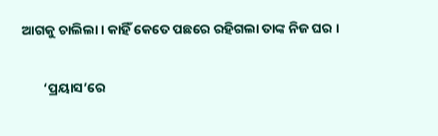ଆଗକୁ ଚାଲିଲା । କାହିଁ କେତେ ପଛରେ ରହିଗଲା ତାଙ୍କ ନିଜ ଘର ।

       ‘ପ୍ରୟାସ’ରେ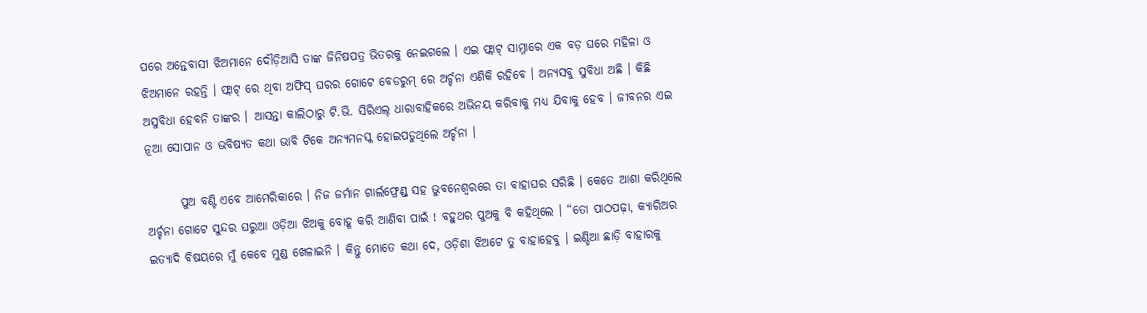ପରେ ଅନ୍ତେବାସୀ ଝିଅମାନେ ଦୌଡ଼ିଆସି ତାଙ୍କ ଜିନିଷପତ୍ର ଭିତରକୁ ନେଇଗଲେ । ଏଇ ଫ୍ଲାଟ୍ ସାମ୍ନାରେ ଏକ ବଡ଼ ଘରେ ମହିଳା ଓ ଝିଅମାନେ ରହନ୍ତି । ଫ୍ଲାଟ୍ ରେ ଥିବା ଅଫିସ୍ ଘରର ଗୋଟେ ବେଡରୁମ୍ ରେ ଅର୍ଚ୍ଚନା ଏଣିକି ରହିବେ । ଅନ୍ୟସବୁ ସୁବିଧା ଅଛି । କିଛି ଅସୁବିଧା ହେବନି ତାଙ୍କର । ଆସନ୍ତା କାଲିଠାରୁ ଟି.ଭି. ସିରିଏଲ୍ ଧାରାବାହିକରେ ଅଭିନୟ କରିବାକୁ ମଧ୍ୟ ଯିବାକୁ ହେବ । ଜୀବନର ଏଇ ନୂଆ ସୋପାନ ଓ ଭବିଷ୍ୟତ କଥା ଭାବି ଟିକେ ଅନ୍ୟମନସ୍କ ହୋଇପଡୁଥିଲେ ଅର୍ଚ୍ଚନା ।

       ପୁଅ ବଣ୍ଟି ଏବେ ଆମେରିକାରେ । ନିଜ ଜର୍ମାନ ଗାର୍ଲଫ୍ରେଣ୍ଡ୍ ସହ ଭୁବନେଶ୍ୱରରେ ତା ବାହାଘର ସରିଛି । କେତେ ଆଶା କରିଥିଲେ ଅର୍ଚ୍ଚନା ଗୋଟେ ସୁନ୍ଦର ଘରୁଆ ଓଡ଼ିଆ ଝିଅକୁ ବୋହୂ କରି ଆଣିବା ପାଇଁ ! ବହୁଥର ପୁଅକୁ ବି କହିଥିଲେ । “ତୋ ପାଠପଢ଼ା, କ୍ୟାରିଅର ଇତ୍ୟାଦି ବିଷୟରେ ମୁଁ କେବେ ମୁଣ୍ଡ ଖେଳାଇନି । କିନ୍ତୁ ମୋତେ କଥା ଦେ, ଓଡ଼ିଶା ଝିଅଟେ ତୁ ବାହାହେବୁ । ଇଣ୍ଡିଆ ଛାଡ଼ି ବାହାରକୁ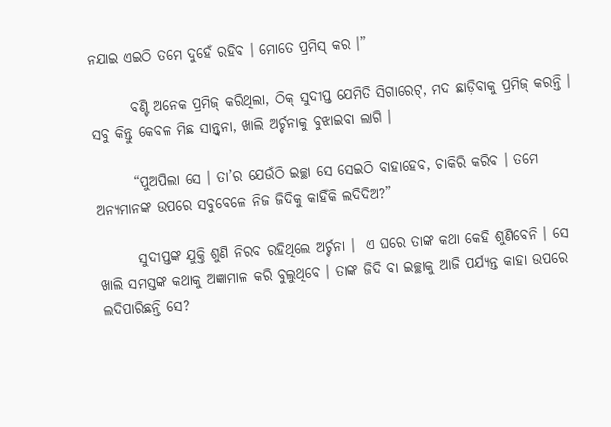ନଯାଇ ଏଇଠି ତମେ ଦୁହେଁ ରହିବ । ମୋତେ ପ୍ରମିସ୍ କର ।”

       ବଣ୍ଟି ଅନେକ ପ୍ରମିଜ୍ କରିଥିଲା, ଠିକ୍ ସୁଦୀପ୍ତ ଯେମିତି ସିଗାରେଟ୍, ମଦ ଛାଡ଼ିବାକୁ ପ୍ରମିଜ୍ କରନ୍ତି । ସବୁ କିନ୍ତୁ କେବଳ ମିଛ ସାନ୍ତ୍ୱନା, ଖାଲି ଅର୍ଚ୍ଚନାକୁ ବୁଝାଇବା ଲାଗି ।

       “ପୁଅପିଲା ସେ । ତା’ର ଯେଉଁଠି ଇଚ୍ଛା ସେ ସେଇଠି ବାହାହେବ, ଚାକିରି କରିବ । ତମେ ଅନ୍ୟମାନଙ୍କ ଉପରେ ସବୁବେଳେ ନିଜ ଜିଦିକୁ କାହିଁକି ଲଦିଦିଅ?”

       ସୁଦୀପ୍ତଙ୍କ ଯୁକ୍ତି ଶୁଣି ନିରବ ରହିଥିଲେ ଅର୍ଚ୍ଚନା ।  ଏ ଘରେ ତାଙ୍କ କଥା କେହି ଶୁଣିବେନି । ସେ ଖାଲି ସମସ୍ତଙ୍କ କଥାକୁ ଅଜ୍ଞାମାଳ କରି ବୁଲୁଥିବେ । ତାଙ୍କ ଜିଦି ବା ଇଚ୍ଛାକୁ ଆଜି ପର୍ଯ୍ୟନ୍ତ କାହା ଉପରେ ଲଦିପାରିଛନ୍ତି ସେ?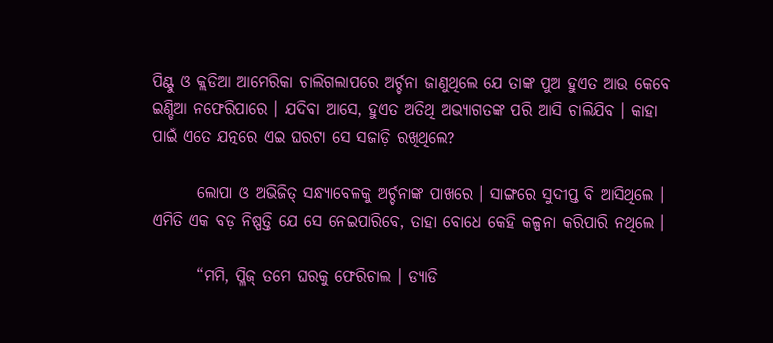ପିଣ୍ଟୁ ଓ କ୍ଲଡିଆ ଆମେରିକା ଚାଲିଗଲାପରେ ଅର୍ଚ୍ଚନା ଜାଣୁଥିଲେ ଯେ ତାଙ୍କ ପୁଅ ହୁଏତ ଆଉ କେବେ ଇଣ୍ଡିଆ ନଫେରିପାରେ । ଯଦିବା ଆସେ, ହୁଏତ ଅତିଥି ଅଭ୍ୟାଗତଙ୍କ ପରି ଆସି ଚାଲିଯିବ । କାହା ପାଇଁ ଏତେ ଯତ୍ନରେ ଏଇ ଘରଟା ସେ ସଜାଡ଼ି ରଖିଥିଲେ?

       ଲୋପା ଓ ଅଭିଜିତ୍ ସନ୍ଧ୍ୟାବେଳକୁ ଅର୍ଚ୍ଚନାଙ୍କ ପାଖରେ । ସାଙ୍ଗରେ ସୁଦୀପ୍ତ ବି ଆସିଥିଲେ । ଏମିତି ଏକ ବଡ଼ ନିଷ୍ପତ୍ତି ଯେ ସେ ନେଇପାରିବେ, ତାହା ବୋଧେ କେହି କଳ୍ପନା କରିପାରି ନଥିଲେ ।

       “ମମି, ପ୍ଳିଜ୍ ତମେ ଘରକୁ ଫେରିଚାଲ । ଡ୍ୟାଡି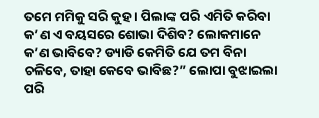ତମେ ମମିକୁ ସରି କୁହ । ପିଲାଙ୍କ ପରି ଏମିତି କରିବା କ’ଣ ଏ ବୟସରେ ଶୋଭା ଦିଶିବ? ଲୋକମାନେ କ’ଣ ଭାବିବେ? ଡ୍ୟାଡି କେମିତି ଯେ ତମ ବିନା ଚଳିବେ, ତାହା କେବେ ଭାବିଛ?” ଲୋପା ବୁଝାଇଲା ପରି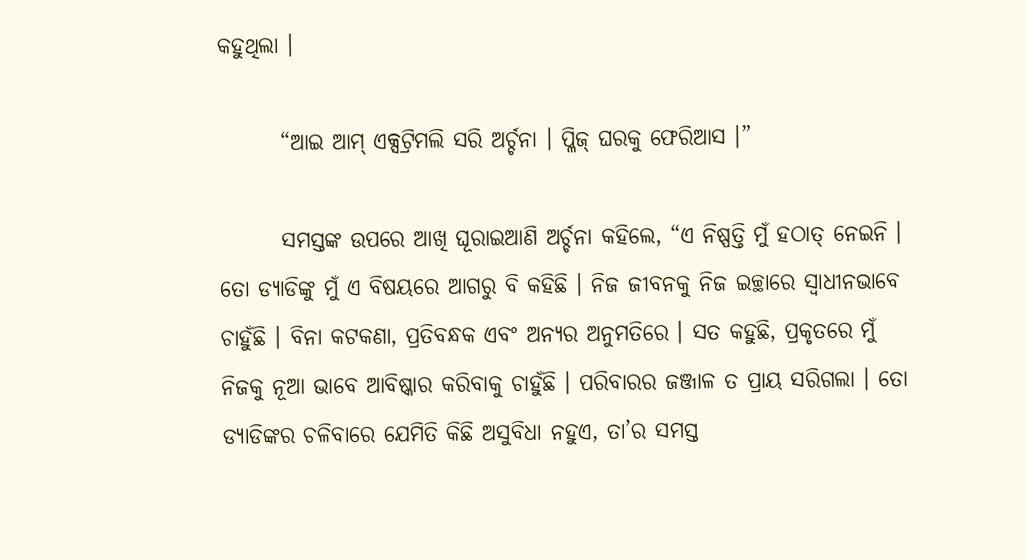କହୁଥିଲା ।

       “ଆଇ ଆମ୍ ଏକ୍ସଟ୍ରିମଲି ସରି ଅର୍ଚ୍ଚନା । ପ୍ଳିଜ୍ ଘରକୁ ଫେରିଆସ ।”

       ସମସ୍ତଙ୍କ ଉପରେ ଆଖି ଘୂରାଇଆଣି ଅର୍ଚ୍ଚନା କହିଲେ, “ଏ ନିଷ୍ପତ୍ତି ମୁଁ ହଠାତ୍ ନେଇନି । ତୋ ଡ୍ୟାଡିଙ୍କୁ ମୁଁ ଏ ବିଷୟରେ ଆଗରୁ ବି କହିଛି । ନିଜ ଜୀବନକୁ ନିଜ ଇଚ୍ଛାରେ ସ୍ୱାଧୀନଭାବେ ଚାହୁଁଛି । ବିନା କଟକଣା, ପ୍ରତିବନ୍ଧକ ଏବଂ ଅନ୍ୟର ଅନୁମତିରେ । ସତ କହୁଛି, ପ୍ରକୃତରେ ମୁଁ ନିଜକୁ ନୂଆ ଭାବେ ଆବିଷ୍କାର କରିବାକୁ ଚାହୁଁଛି । ପରିବାରର ଜଞ୍ଜାଳ ତ ପ୍ରାୟ ସରିଗଲା । ତୋ ଡ୍ୟାଡିଙ୍କର ଚଳିବାରେ ଯେମିତି କିଛି ଅସୁବିଧା ନହୁଏ, ତା’ର ସମସ୍ତ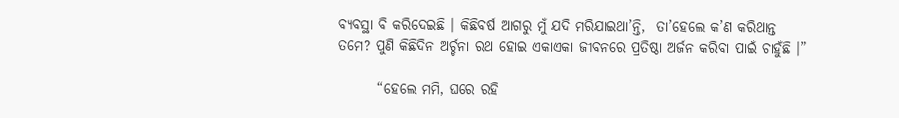ବ୍ୟବସ୍ଥା ବି କରିଦେଇଛି । କିଛିବର୍ଷ ଆଗରୁ ମୁଁ ଯଦି ମରିଯାଇଥା’ନ୍ତି,  ତା’ହେଲେ କ’ଣ କରିଥାନ୍ତ ତମେ? ପୁଣି କିଛିଦିନ ଅର୍ଚ୍ଚନା ରଥ ହୋଇ ଏକାଏକା ଜୀବନରେ ପ୍ରତିଷ୍ଠା ଅର୍ଜନ କରିବା ପାଇଁ ଚାହୁଁଛି ।”

       “ହେଲେ ମମି, ଘରେ ରହି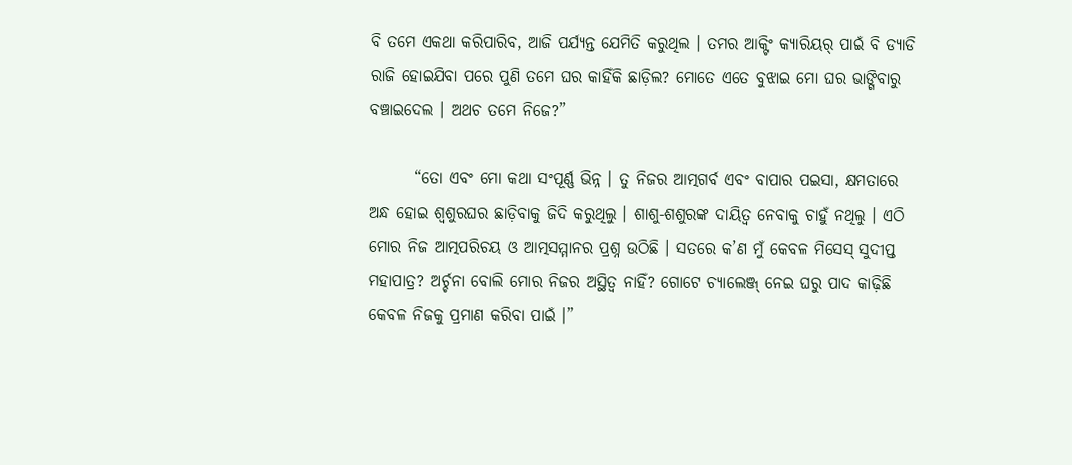ବି ତମେ ଏକଥା କରିପାରିବ, ଆଜି ପର୍ଯ୍ୟନ୍ତ ଯେମିତି କରୁଥିଲ । ତମର ଆକ୍ଟିଂ କ୍ୟାରିୟର୍ ପାଇଁ ବି ଡ୍ୟାଡି ରାଜି ହୋଇଯିବା ପରେ ପୁଣି ତମେ ଘର କାହିଁକି ଛାଡ଼ିଲ? ମୋତେ ଏତେ ବୁଝାଇ ମୋ ଘର ଭାଙ୍ଗିବାରୁ ବଞ୍ଚାଇଦେଲ । ଅଥଚ ତମେ ନିଜେ?”

       “ତୋ ଏବଂ ମୋ କଥା ସଂପୂର୍ଣ୍ଣ ଭିନ୍ନ । ତୁ ନିଜର ଆତ୍ମଗର୍ବ ଏବଂ ବାପାର ପଇସା, କ୍ଷମତାରେ ଅନ୍ଧ ହୋଇ ଶ୍ୱଶୁରଘର ଛାଡ଼ିବାକୁ ଜିଦି କରୁଥିଲୁ । ଶାଶୁ-ଶଶୁରଙ୍କ ଦାୟିତ୍ୱ ନେବାକୁ ଚାହୁଁ ନଥିଲୁ । ଏଠି ମୋର ନିଜ ଆତ୍ମପରିଚୟ ଓ ଆତ୍ମସମ୍ମାନର ପ୍ରଶ୍ନ ଉଠିଛି । ସତରେ କ’ଣ ମୁଁ କେବଳ ମିସେସ୍ ସୁଦୀପ୍ତ ମହାପାତ୍ର? ଅର୍ଚ୍ଚନା ବୋଲି ମୋର ନିଜର ଅସ୍ଥିତ୍ୱ ନାହିଁ? ଗୋଟେ ଚ୍ୟାଲେଞ୍ଜ୍ ନେଇ ଘରୁ ପାଦ କାଢ଼ିଛି କେବଳ ନିଜକୁ ପ୍ରମାଣ କରିବା ପାଇଁ ।”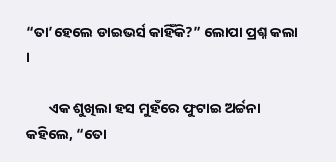“ତା’ହେଲେ ଡାଇଭର୍ସ କାହିଁକି?” ଲୋପା ପ୍ରଶ୍ନ କଲା ।

       ଏକ ଶୁଖିଲା ହସ ମୁହଁରେ ଫୁଟାଇ ଅର୍ଚ୍ଚନା କହିଲେ, “ତୋ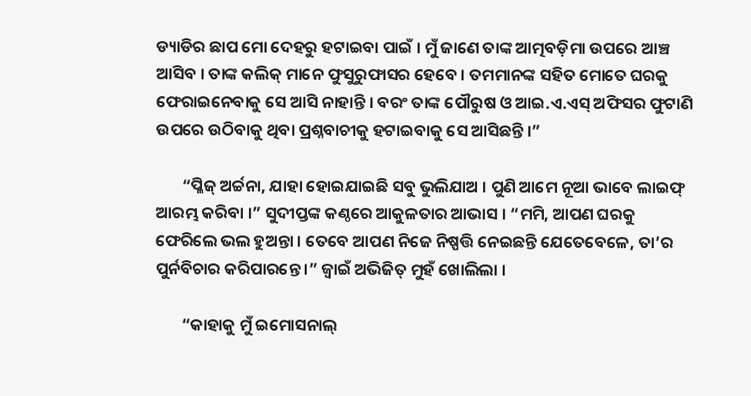ଡ୍ୟାଡିର ଛାପ ମୋ ଦେହରୁ ହଟାଇବା ପାଇଁ । ମୁଁ ଜାଣେ ତାଙ୍କ ଆତ୍ମବଡ଼ିମା ଉପରେ ଆଞ୍ଚ ଆସିବ । ତାଙ୍କ କଲିକ୍ ମାନେ ଫୁସୁରୁଫାସର ହେବେ । ତମମାନଙ୍କ ସହିତ ମୋତେ ଘରକୁ ଫେରାଇନେବାକୁ ସେ ଆସି ନାହାନ୍ତି । ବରଂ ତାଙ୍କ ପୌରୁଷ ଓ ଆଇ.ଏ.ଏସ୍ ଅଫିସର ଫୁଟାଣି ଉପରେ ଉଠିବାକୁ ଥିବା ପ୍ରଶ୍ନବାଚୀକୁ ହଟାଇବାକୁ ସେ ଆସିଛନ୍ତି ।”

       “ପ୍ଳିଜ୍ ଅର୍ଚ୍ଚନା, ଯାହା ହୋଇଯାଇଛି ସବୁ ଭୁଲିଯାଅ । ପୁଣି ଆମେ ନୂଆ ଭାବେ ଲାଇଫ୍ ଆରମ୍ଭ କରିବା ।” ସୁଦୀପ୍ତଙ୍କ କଣ୍ଠରେ ଆକୁଳତାର ଆଭାସ । “ମମି, ଆପଣ ଘରକୁ ଫେରିଲେ ଭଲ ହୁଅନ୍ତା । ତେବେ ଆପଣ ନିଜେ ନିଷ୍ପତ୍ତି ନେଇଛନ୍ତି ଯେତେବେଳେ, ତା’ର ପୁର୍ନବିଚାର କରିପାରନ୍ତେ ।” ଜ୍ୱାଇଁ ଅଭିଜିତ୍ ମୁହଁ ଖୋଲିଲା ।

       “କାହାକୁ ମୁଁ ଇମୋସନାଲ୍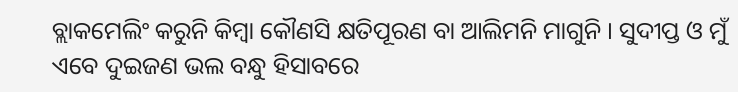ବ୍ଲାକମେଲିଂ କରୁନି କିମ୍ବା କୌଣସି କ୍ଷତିପୂରଣ ବା ଆଲିମନି ମାଗୁନି । ସୁଦୀପ୍ତ ଓ ମୁଁ ଏବେ ଦୁଇଜଣ ଭଲ ବନ୍ଧୁ ହିସାବରେ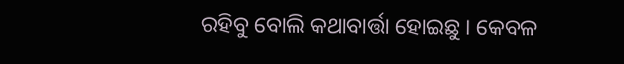ରହିବୁ ବୋଲି କଥାବାର୍ତ୍ତା ହୋଇଛୁ । କେବଳ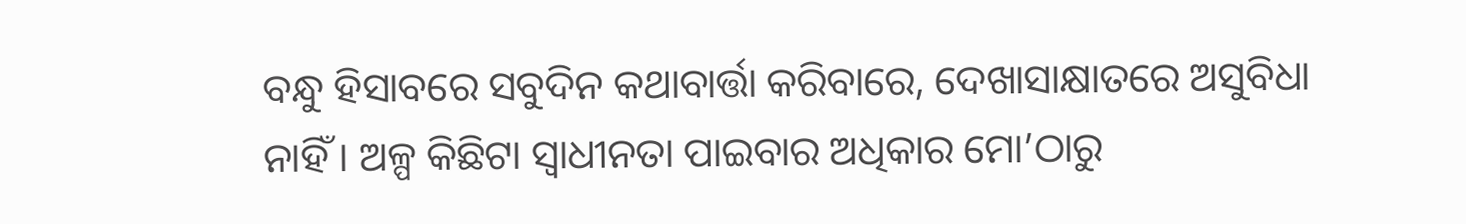ବନ୍ଧୁ ହିସାବରେ ସବୁଦିନ କଥାବାର୍ତ୍ତା କରିବାରେ, ଦେଖାସାକ୍ଷାତରେ ଅସୁବିଧା ନାହିଁ । ଅଳ୍ପ କିଛିଟା ସ୍ୱାଧୀନତା ପାଇବାର ଅଧିକାର ମୋ’ଠାରୁ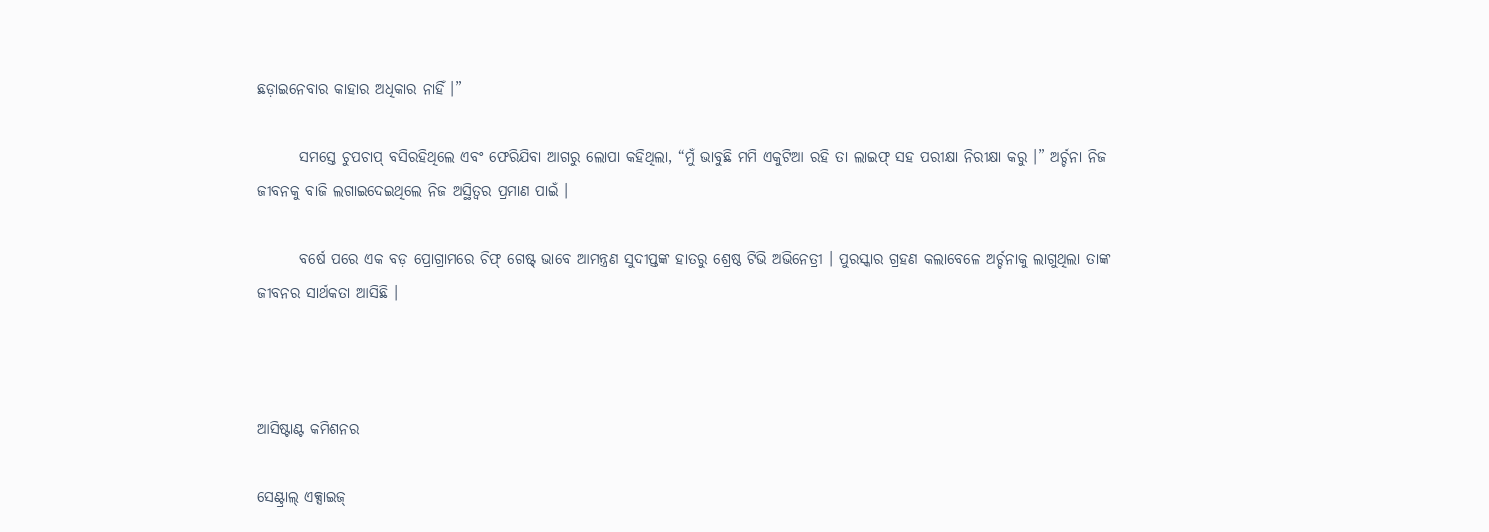ଛଡ଼ାଇନେବାର କାହାର ଅଧିକାର ନାହିଁ ।”

       ସମସ୍ତେ ଚୁପଚାପ୍ ବସିରହିଥିଲେ ଏବଂ ଫେରିଯିବା ଆଗରୁ ଲୋପା କହିଥିଲା, “ମୁଁ ଭାବୁଛି ମମି ଏକୁଟିଆ ରହି ତା ଲାଇଫ୍ ସହ ପରୀକ୍ଷା ନିରୀକ୍ଷା କରୁ ।” ଅର୍ଚ୍ଚନା ନିଜ ଜୀବନକୁ ବାଜି ଲଗାଇଦେଇଥିଲେ ନିଜ ଅସ୍ଥିତ୍ୱର ପ୍ରମାଣ ପାଇଁ ।

       ବର୍ଷେ ପରେ ଏକ ବଡ଼ ପ୍ରୋଗ୍ରାମରେ ଚିଫ୍ ଗେଷ୍ଟ୍ ଭାବେ ଆମନ୍ତ୍ରଣ ସୁଦୀପ୍ତଙ୍କ ହାତରୁ ଶ୍ରେଷ୍ଠ ଟିଭି ଅଭିନେତ୍ରୀ । ପୁରସ୍କାର ଗ୍ରହଣ କଲାବେଳେ ଅର୍ଚ୍ଚନାକୁ ଲାଗୁଥିଲା ତାଙ୍କ ଜୀବନର ସାର୍ଥକତା ଆସିଛି ।



ଆସିଷ୍ଟାଣ୍ଟ କମିଶନର

ସେଣ୍ଟ୍ରାଲ୍ ଏକ୍ସାଇଜ୍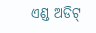ଏଣ୍ଡ ଅଡିଟ୍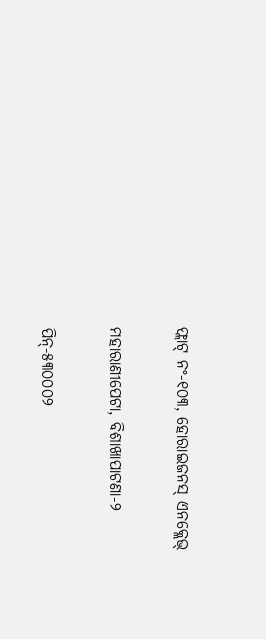ଫ୍ଲାଟ୍ ନଂ-୧୦୩, ହୋରାଇଜନସ୍ ଏନକ୍ଲେଭ୍

ମହାରାଣୀପେଟା, ବିଶାଖାପାଟଣା-୨

ପିନ୍-୫୩୦୦୦୨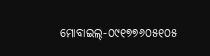ମୋବାଇଲ୍-୦୯୧୭୭୬୦୫୧୦୫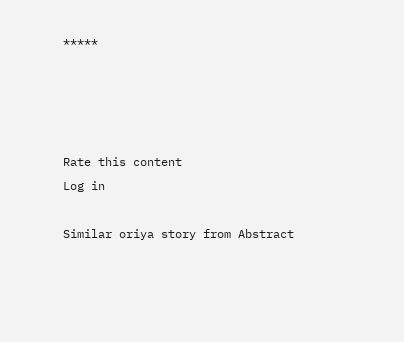*****




Rate this content
Log in

Similar oriya story from Abstract